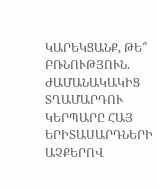ԿԱՐԵԿՑԱՆՔ, ԹԵ՞ ԲՌՆՈՒԹՅՈՒՆ. ԺԱՄԱՆԱԿԱԿԻՑ ՏՂԱՄԱՐԴՈՒ ԿԵՐՊԱՐԸ ՀԱՅ  ԵՐԻՏԱՍԱՐԴՆԵՐԻ ԱՉՔԵՐՈՎ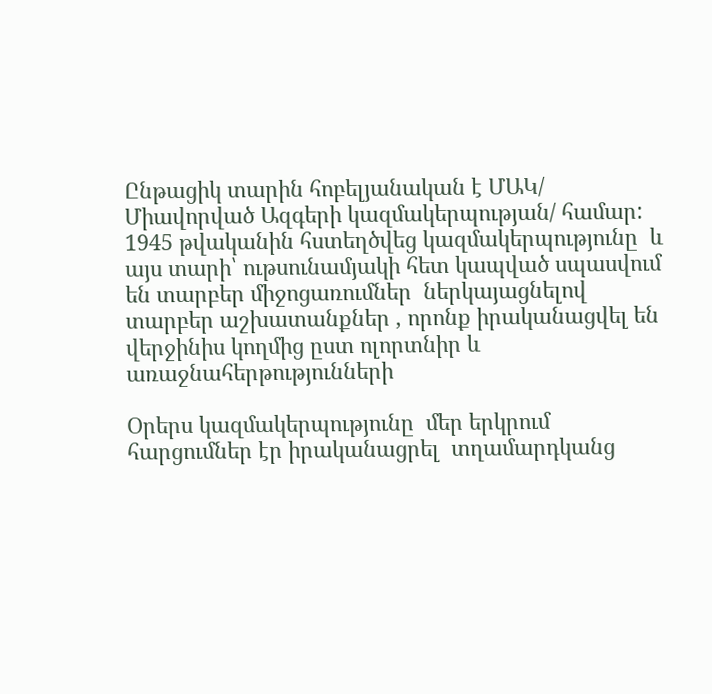Ընթացիկ տարին հոբելյանական է ՄԱԿ/ Միավորված Ազգերի կազմակերպության/ համար: 1945 թվականին հստեղծվեց կազմակերպությունը  և այս տարի՝ ութսունամյակի հետ կապված սպասվում են տարբեր միջոցառումներ  ներկայացնելով տարբեր աշխատանքներ , որոնք իրականացվել են վերջինիս կողմից ըստ ոլորտնիր և առաջնահերթությունների

Օրերս կազմակերպությունը  մեր երկրում հարցումներ էր իրականացրել  տղամարդկանց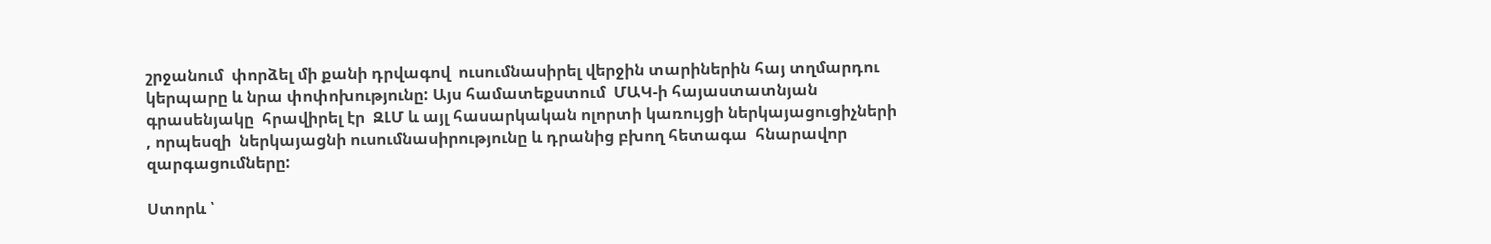շրջանում  փորձել մի քանի դրվագով  ուսումնասիրել վերջին տարիներին հայ տղմարդու կերպարը և նրա փոփոխությունը: Այս համատեքստում  ՄԱԿ-ի հայաստատնյան գրասենյակը  հրավիրել էր  ԶԼՄ և այլ հասարկական ոլորտի կառույցի ներկայացուցիչների , որպեսզի  ներկայացնի ուսումնասիրությունը և դրանից բխող հետագա  հնարավոր զարգացումները:

Ստորև ՝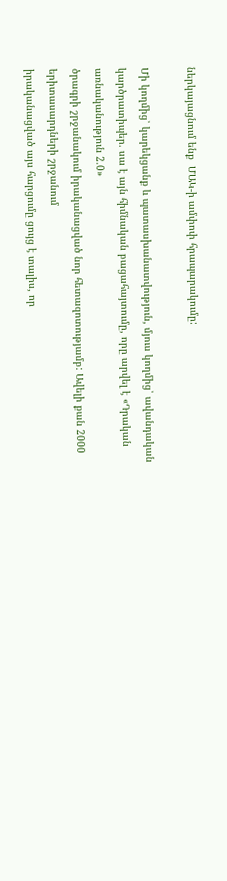ներկայացնում ենք  ՄԱԿ-ի ամփոփ հրապարակումը:

Մի կողմից՝ կարեկցանք և պատասխանատվություն, մյուս կողմից՝ ավանդական
կարծրատիպեր. սա է այն հիմնական բացահայտումը, որը արվել է «Դրական առնականություն 2.0»
ծրագրի շրջանակում իրականացված նոր հետազոտությամբ: Ավելի քան 2000 երիտասարդների շրջանում
իրականացված այս հարցումը ցույց է տալիս, որ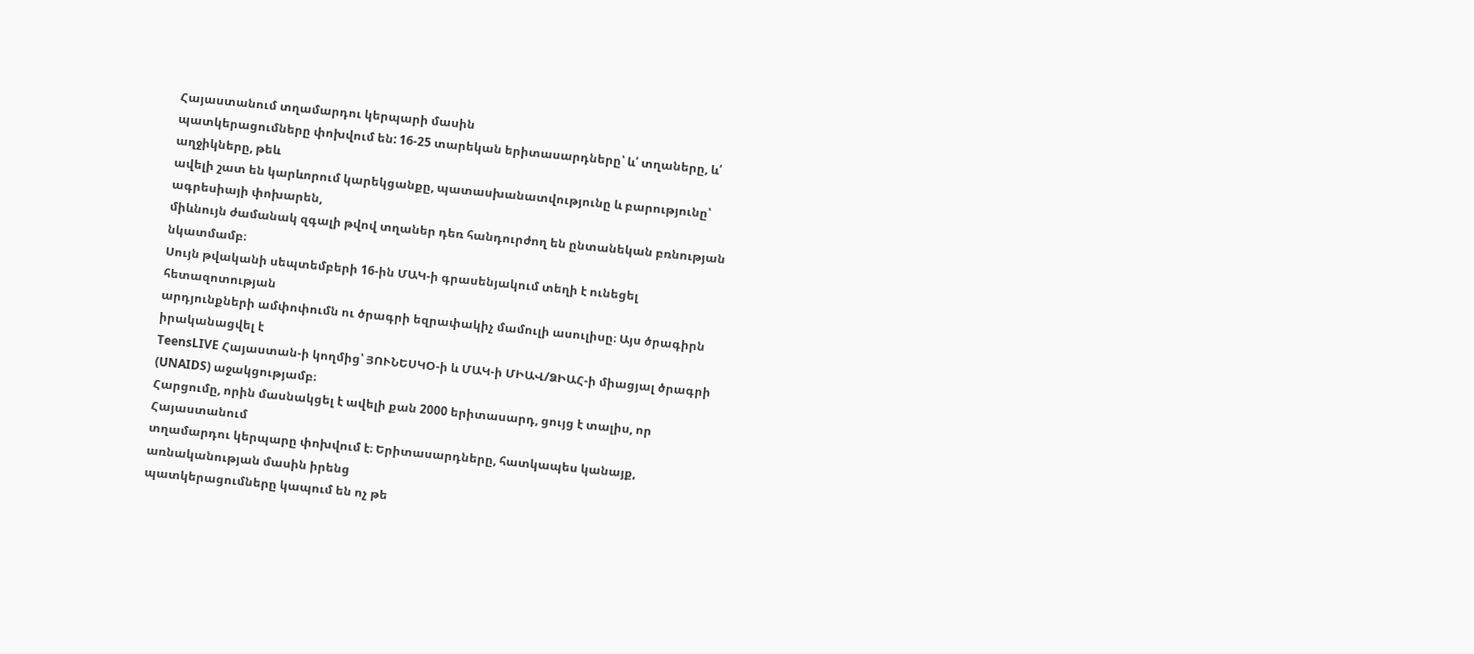Հայաստանում տղամարդու կերպարի մասին
պատկերացումները փոխվում են: 16-25 տարեկան երիտասարդները՝ և՛ տղաները, և՛ աղջիկները, թեև
ավելի շատ են կարևորում կարեկցանքը, պատասխանատվությունը և բարությունը՝ ագրեսիայի փոխարեն,
միևնույն ժամանակ զգալի թվով տղաներ դեռ հանդուրժող են ընտանեկան բռնության նկատմամբ։
Սույն թվականի սեպտեմբերի 16-ին ՄԱԿ-ի գրասենյակում տեղի է ունեցել հետազոտության
արդյունքների ամփոփումն ու ծրագրի եզրափակիչ մամուլի ասուլիսը։ Այս ծրագիրն իրականացվել է
TeensLIVE Հայաստան-ի կողմից՝ ՅՈՒՆԵՍԿՕ-ի և ՄԱԿ-ի ՄԻԱՎ/ՁԻԱՀ-ի միացյալ ծրագրի
(UNAIDS) աջակցությամբ։
Հարցումը, որին մասնակցել է ավելի քան 2000 երիտասարդ, ցույց է տալիս, որ Հայաստանում
տղամարդու կերպարը փոխվում է։ Երիտասարդները, հատկապես կանայք, առնականության մասին իրենց
պատկերացումները կապում են ոչ թե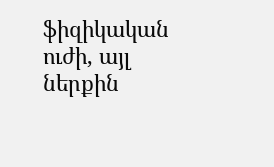ֆիզիկական ուժի, այլ ներքին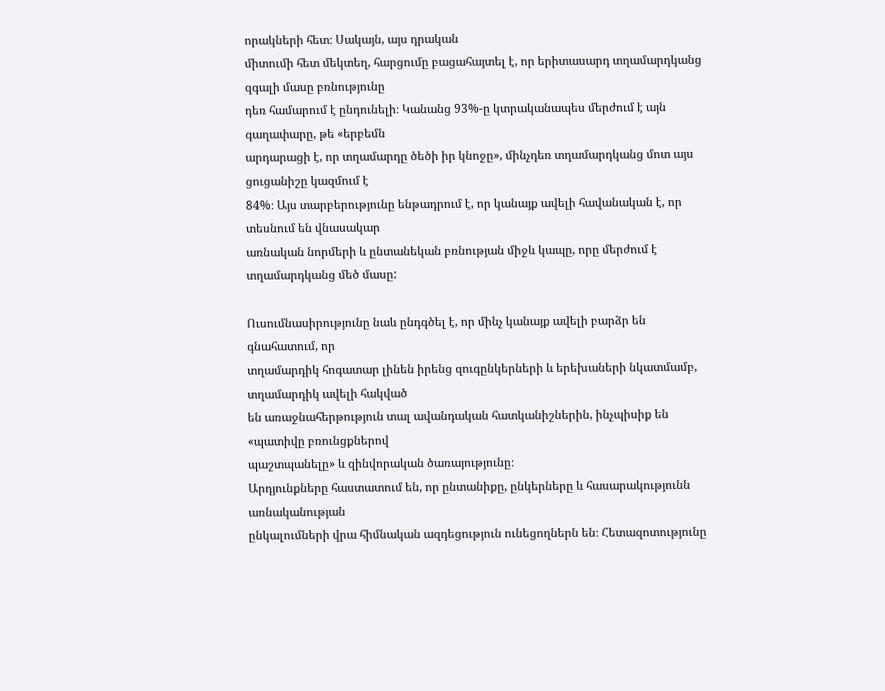որակների հետ։ Սակայն, այս դրական
միտումի հետ մեկտեղ, հարցումը բացահայտել է, որ երիտասարդ տղամարդկանց զգալի մասը բռնությունը
դեռ համարում է ընդունելի։ Կանանց 93%-ը կտրականապես մերժում է այն գաղափարը, թե «երբեմն
արդարացի է, որ տղամարդը ծեծի իր կնոջը», մինչդեռ տղամարդկանց մոտ այս ցուցանիշը կազմում է
84%։ Այս տարբերությունը ենթադրում է, որ կանայք ավելի հավանական է, որ տեսնում են վնասակար
առնական նորմերի և ընտանեկան բռնության միջև կապը, որը մերժում է տղամարդկանց մեծ մասը:

Ուսումնասիրությունը նաև ընդգծել է, որ մինչ կանայք ավելի բարձր են գնահատում, որ
տղամարդիկ հոգատար լինեն իրենց զուգընկերների և երեխաների նկատմամբ, տղամարդիկ ավելի հակված
են առաջնահերթություն տալ ավանդական հատկանիշներին, ինչպիսիք են «պատիվը բռունցքներով
պաշտպանելը» և զինվորական ծառայությունը։
Արդյունքները հաստատում են, որ ընտանիքը, ընկերները և հասարակությունն առնականության
ընկալումների վրա հիմնական ազդեցություն ունեցողներն են։ Հետազոտությունը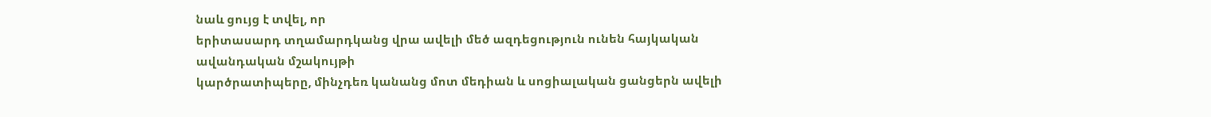նաև ցույց է տվել, որ
երիտասարդ տղամարդկանց վրա ավելի մեծ ազդեցություն ունեն հայկական ավանդական մշակույթի
կարծրատիպերը, մինչդեռ կանանց մոտ մեդիան և սոցիալական ցանցերն ավելի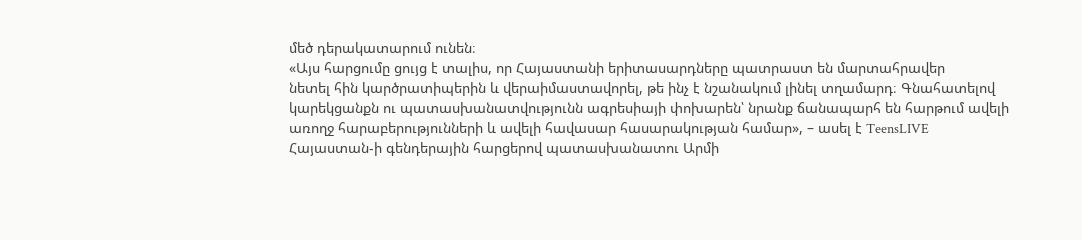մեծ դերակատարում ունեն։
«Այս հարցումը ցույց է տալիս, որ Հայաստանի երիտասարդները պատրաստ են մարտահրավեր
նետել հին կարծրատիպերին և վերաիմաստավորել, թե ինչ է նշանակում լինել տղամարդ։ Գնահատելով
կարեկցանքն ու պատասխանատվությունն ագրեսիայի փոխարեն՝ նրանք ճանապարհ են հարթում ավելի
առողջ հարաբերությունների և ավելի հավասար հասարակության համար», – ասել է TeensLIVE
Հայաստան-ի գենդերային հարցերով պատասխանատու Արմի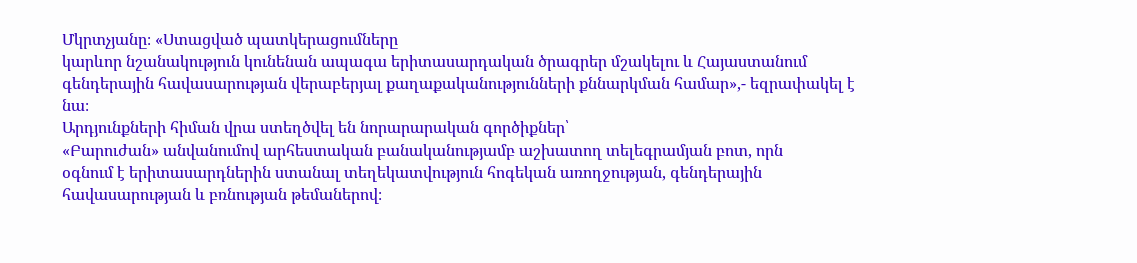Մկրտչյանը։ «Ստացված պատկերացումները
կարևոր նշանակություն կունենան ապագա երիտասարդական ծրագրեր մշակելու և Հայաստանում
գենդերային հավասարության վերաբերյալ քաղաքականությունների քննարկման համար»,- եզրափակել է
նա։
Արդյունքների հիման վրա ստեղծվել են նորարարական գործիքներ՝
«Բարուժան» անվանումով արհեստական բանականությամբ աշխատող տելեգրամյան բոտ, որն
օգնում է երիտասարդներին ստանալ տեղեկատվություն հոգեկան առողջության, գենդերային
հավասարության և բռնության թեմաներով։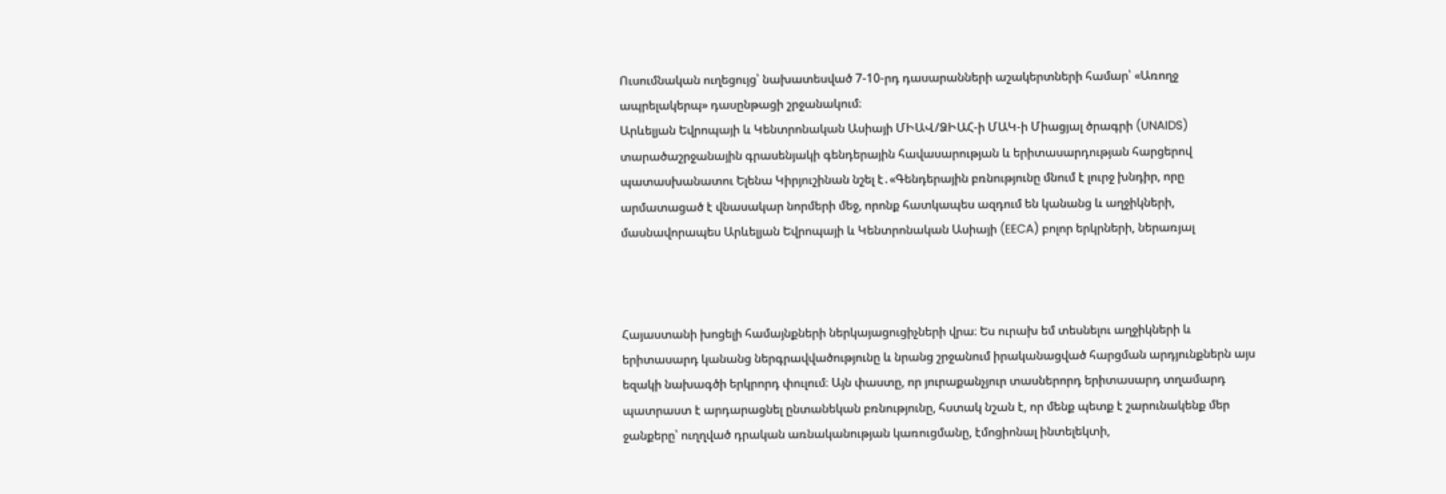Ուսումնական ուղեցույց՝ նախատեսված 7-10-րդ դասարանների աշակերտների համար՝ «Առողջ
ապրելակերպ» դասընթացի շրջանակում։
Արևելյան Եվրոպայի և Կենտրոնական Ասիայի ՄԻԱՎ/ՁԻԱՀ-ի ՄԱԿ-ի Միացյալ ծրագրի (UNAIDS)
տարածաշրջանային գրասենյակի գենդերային հավասարության և երիտասարդության հարցերով
պատասխանատու Ելենա Կիրյուշինան նշել է․«Գենդերային բռնությունը մնում է լուրջ խնդիր, որը
արմատացած է վնասակար նորմերի մեջ, որոնք հատկապես ազդում են կանանց և աղջիկների,
մասնավորապես Արևելյան Եվրոպայի և Կենտրոնական Ասիայի (EECA) բոլոր երկրների, ներառյալ



Հայաստանի խոցելի համայնքների ներկայացուցիչների վրա։ Ես ուրախ եմ տեսնելու աղջիկների և
երիտասարդ կանանց ներգրավվածությունը և նրանց շրջանում իրականացված հարցման արդյունքներն այս
եզակի նախագծի երկրորդ փուլում։ Այն փաստը, որ յուրաքանչյուր տասներորդ երիտասարդ տղամարդ
պատրաստ է արդարացնել ընտանեկան բռնությունը, հստակ նշան է, որ մենք պետք է շարունակենք մեր
ջանքերը՝ ուղղված դրական առնականության կառուցմանը, էմոցիոնալ ինտելեկտի,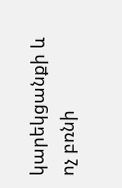կարեկցանքի և ոչ բռնի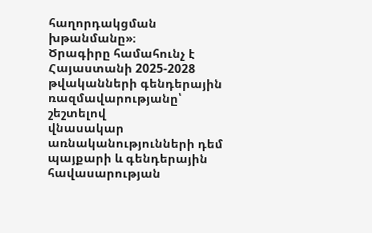հաղորդակցման խթանմանը»։
Ծրագիրը համահունչ է Հայաստանի 2025-2028 թվականների գենդերային ռազմավարությանը՝ շեշտելով
վնասակար առնականությունների դեմ պայքարի և գենդերային հավասարության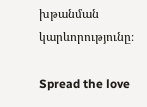խթանման կարևորությունը։

Spread the love